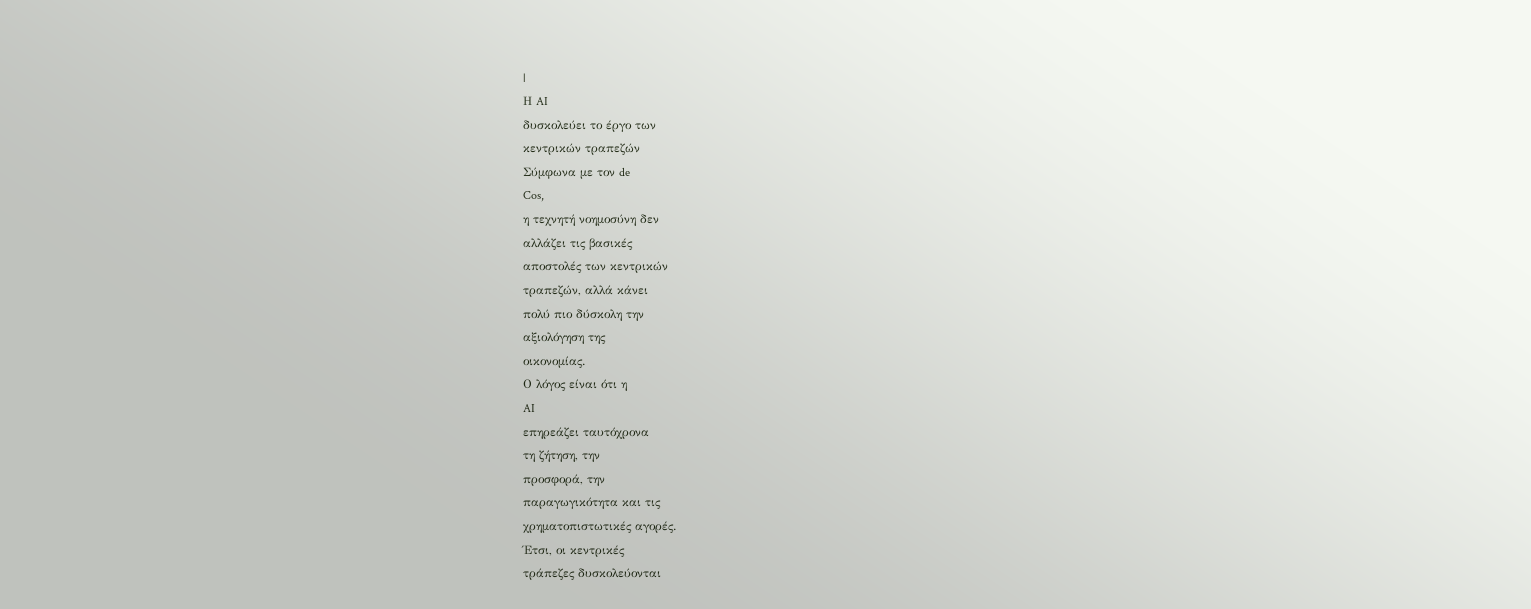|
Η AI
δυσκολεύει το έργο των
κεντρικών τραπεζών
Σύμφωνα με τον de
Cos,
η τεχνητή νοημοσύνη δεν
αλλάζει τις βασικές
αποστολές των κεντρικών
τραπεζών, αλλά κάνει
πολύ πιο δύσκολη την
αξιολόγηση της
οικονομίας.
Ο λόγος είναι ότι η
AI
επηρεάζει ταυτόχρονα
τη ζήτηση, την
προσφορά, την
παραγωγικότητα και τις
χρηματοπιστωτικές αγορές.
Έτσι, οι κεντρικές
τράπεζες δυσκολεύονται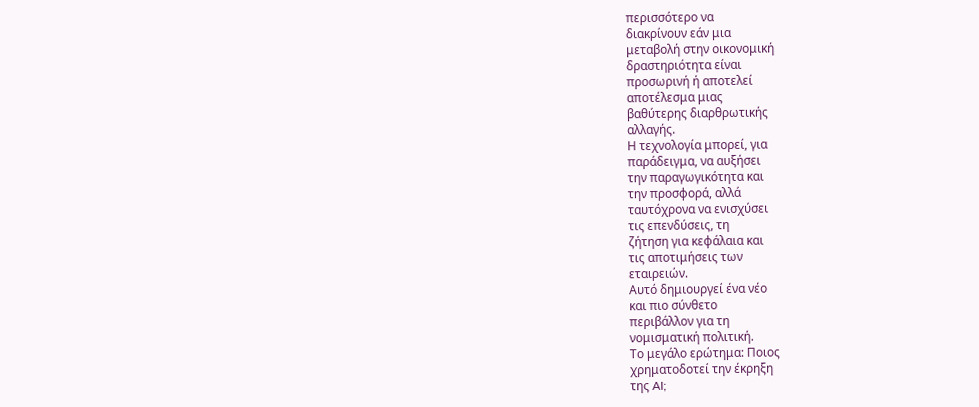περισσότερο να
διακρίνουν εάν μια
μεταβολή στην οικονομική
δραστηριότητα είναι
προσωρινή ή αποτελεί
αποτέλεσμα μιας
βαθύτερης διαρθρωτικής
αλλαγής.
Η τεχνολογία μπορεί, για
παράδειγμα, να αυξήσει
την παραγωγικότητα και
την προσφορά, αλλά
ταυτόχρονα να ενισχύσει
τις επενδύσεις, τη
ζήτηση για κεφάλαια και
τις αποτιμήσεις των
εταιρειών.
Αυτό δημιουργεί ένα νέο
και πιο σύνθετο
περιβάλλον για τη
νομισματική πολιτική.
Το μεγάλο ερώτημα: Ποιος
χρηματοδοτεί την έκρηξη
της AI;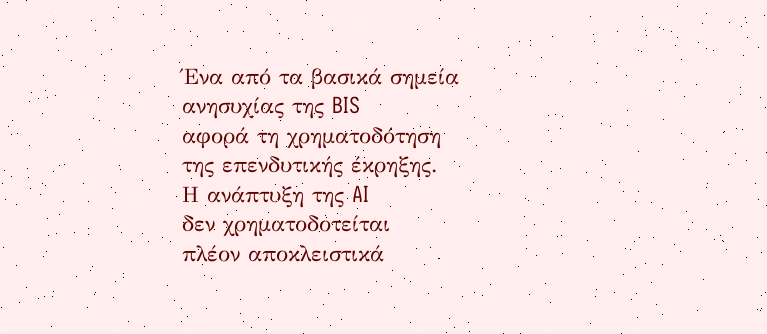Ένα από τα βασικά σημεία
ανησυχίας της BIS
αφορά τη χρηματοδότηση
της επενδυτικής έκρηξης.
Η ανάπτυξη της AI
δεν χρηματοδοτείται
πλέον αποκλειστικά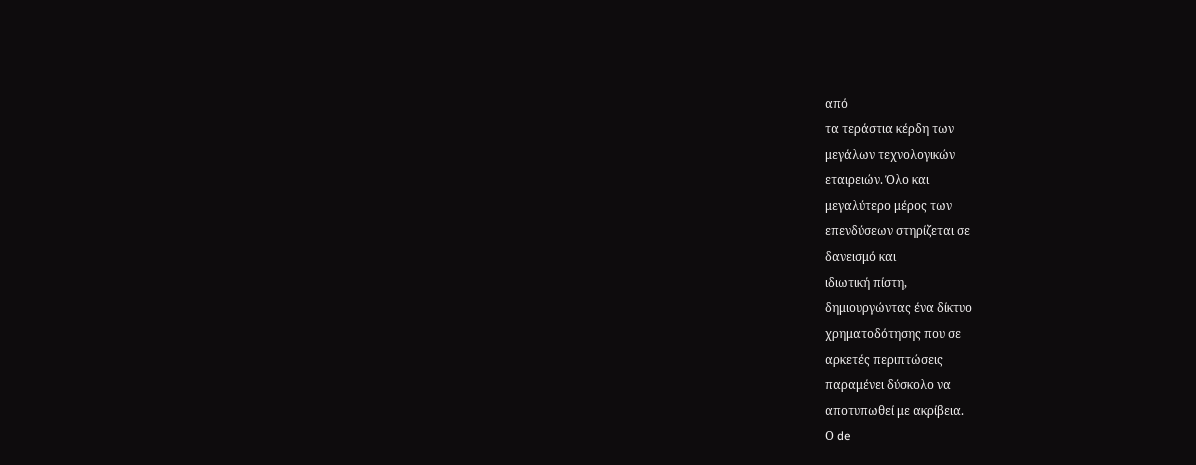από
τα τεράστια κέρδη των
μεγάλων τεχνολογικών
εταιρειών. Όλο και
μεγαλύτερο μέρος των
επενδύσεων στηρίζεται σε
δανεισμό και
ιδιωτική πίστη,
δημιουργώντας ένα δίκτυο
χρηματοδότησης που σε
αρκετές περιπτώσεις
παραμένει δύσκολο να
αποτυπωθεί με ακρίβεια.
Ο de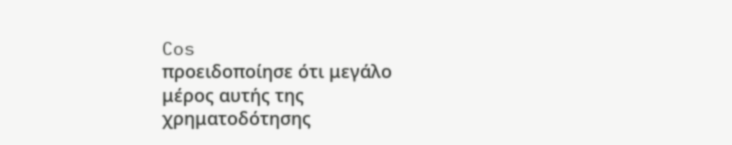Cos
προειδοποίησε ότι μεγάλο
μέρος αυτής της
χρηματοδότησης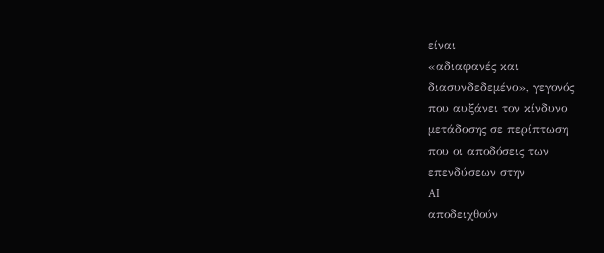είναι
«αδιαφανές και
διασυνδεδεμένο», γεγονός
που αυξάνει τον κίνδυνο
μετάδοσης σε περίπτωση
που οι αποδόσεις των
επενδύσεων στην
AI
αποδειχθούν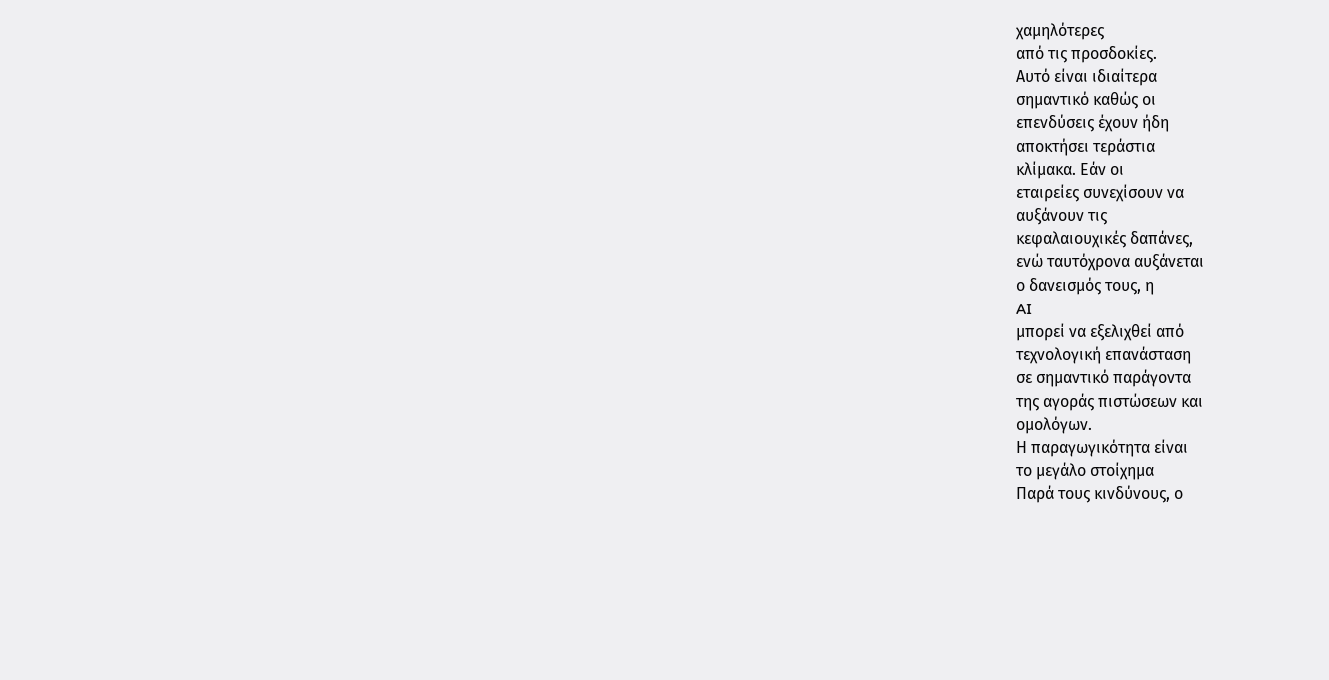χαμηλότερες
από τις προσδοκίες.
Αυτό είναι ιδιαίτερα
σημαντικό καθώς οι
επενδύσεις έχουν ήδη
αποκτήσει τεράστια
κλίμακα. Εάν οι
εταιρείες συνεχίσουν να
αυξάνουν τις
κεφαλαιουχικές δαπάνες,
ενώ ταυτόχρονα αυξάνεται
ο δανεισμός τους, η
AI
μπορεί να εξελιχθεί από
τεχνολογική επανάσταση
σε σημαντικό παράγοντα
της αγοράς πιστώσεων και
ομολόγων.
Η παραγωγικότητα είναι
το μεγάλο στοίχημα
Παρά τους κινδύνους, ο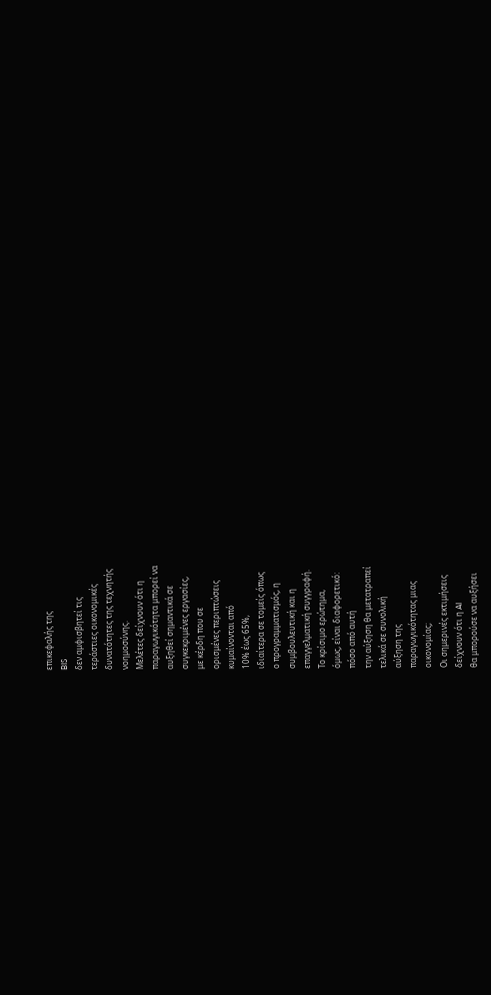επικεφαλής της
BIS
δεν αμφισβητεί τις
τεράστιες οικονομικές
δυνατότητες της τεχνητής
νοημοσύνης.
Μελέτες δείχνουν ότι η
παραγωγικότητα μπορεί να
αυξηθεί σημαντικά σε
συγκεκριμένες εργασίες,
με κέρδη που σε
ορισμένες περιπτώσεις
κυμαίνονται από
10% έως 65%,
ιδιαίτερα σε τομείς όπως
ο προγραμματισμός, η
συμβουλευτική και η
επαγγελματική συγγραφή.
Το κρίσιμο ερώτημα,
όμως, είναι διαφορετικό:
πόσο από αυτή
την αύξηση θα μετατραπεί
τελικά σε συνολική
αύξηση της
παραγωγικότητας μιας
οικονομίας;
Οι σημερινές εκτιμήσεις
δείχνουν ότι η AI
θα μπορούσε να αυξήσει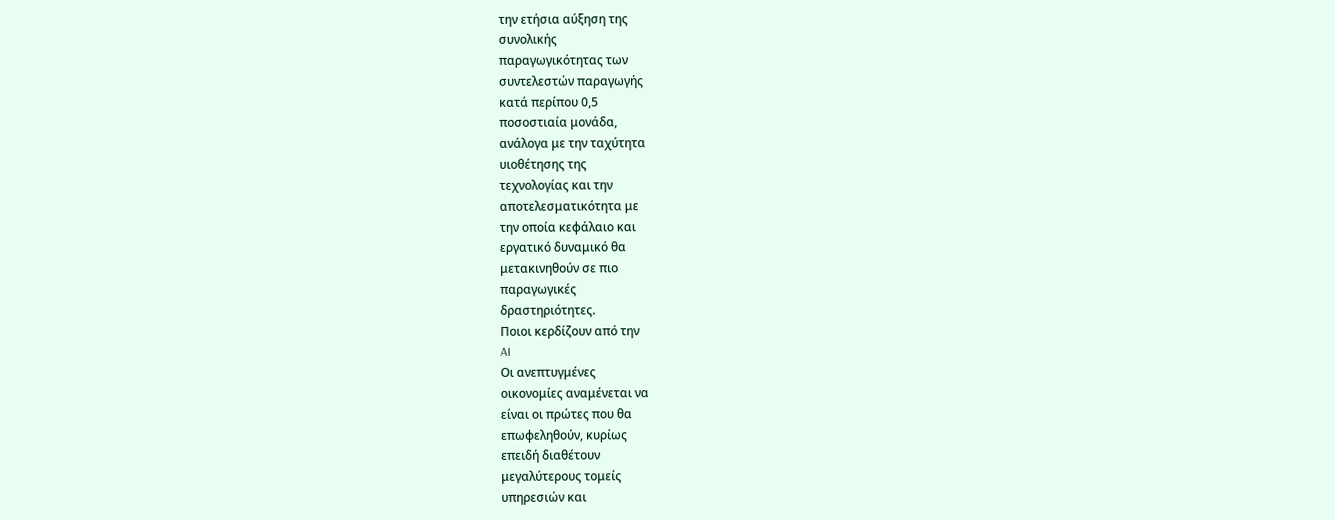την ετήσια αύξηση της
συνολικής
παραγωγικότητας των
συντελεστών παραγωγής
κατά περίπου 0,5
ποσοστιαία μονάδα,
ανάλογα με την ταχύτητα
υιοθέτησης της
τεχνολογίας και την
αποτελεσματικότητα με
την οποία κεφάλαιο και
εργατικό δυναμικό θα
μετακινηθούν σε πιο
παραγωγικές
δραστηριότητες.
Ποιοι κερδίζουν από την
AI
Οι ανεπτυγμένες
οικονομίες αναμένεται να
είναι οι πρώτες που θα
επωφεληθούν, κυρίως
επειδή διαθέτουν
μεγαλύτερους τομείς
υπηρεσιών και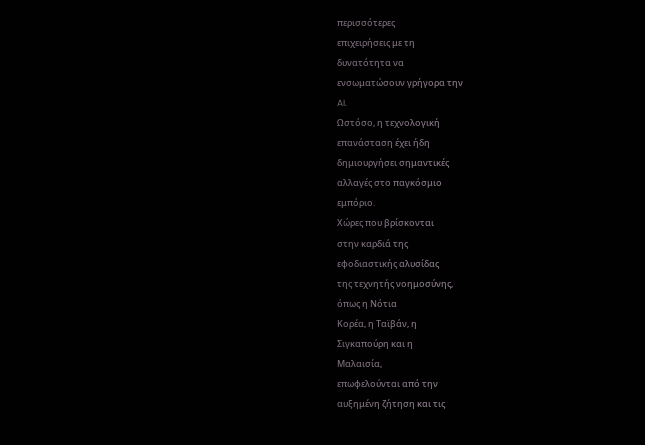περισσότερες
επιχειρήσεις με τη
δυνατότητα να
ενσωματώσουν γρήγορα την
AI.
Ωστόσο, η τεχνολογική
επανάσταση έχει ήδη
δημιουργήσει σημαντικές
αλλαγές στο παγκόσμιο
εμπόριο.
Χώρες που βρίσκονται
στην καρδιά της
εφοδιαστικής αλυσίδας
της τεχνητής νοημοσύνης,
όπως η Νότια
Κορέα, η Ταϊβάν, η
Σιγκαπούρη και η
Μαλαισία,
επωφελούνται από την
αυξημένη ζήτηση και τις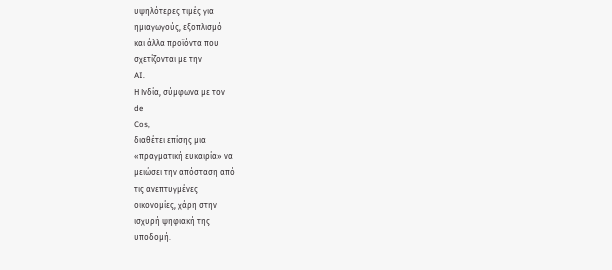υψηλότερες τιμές για
ημιαγωγούς, εξοπλισμό
και άλλα προϊόντα που
σχετίζονται με την
AI.
Η Ινδία, σύμφωνα με τον
de
Cos,
διαθέτει επίσης μια
«πραγματική ευκαιρία» να
μειώσει την απόσταση από
τις ανεπτυγμένες
οικονομίες, χάρη στην
ισχυρή ψηφιακή της
υποδομή.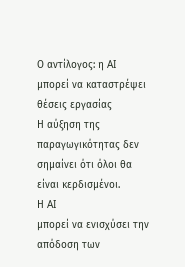Ο αντίλογος: η AI
μπορεί να καταστρέψει
θέσεις εργασίας
Η αύξηση της
παραγωγικότητας δεν
σημαίνει ότι όλοι θα
είναι κερδισμένοι.
Η AI
μπορεί να ενισχύσει την
απόδοση των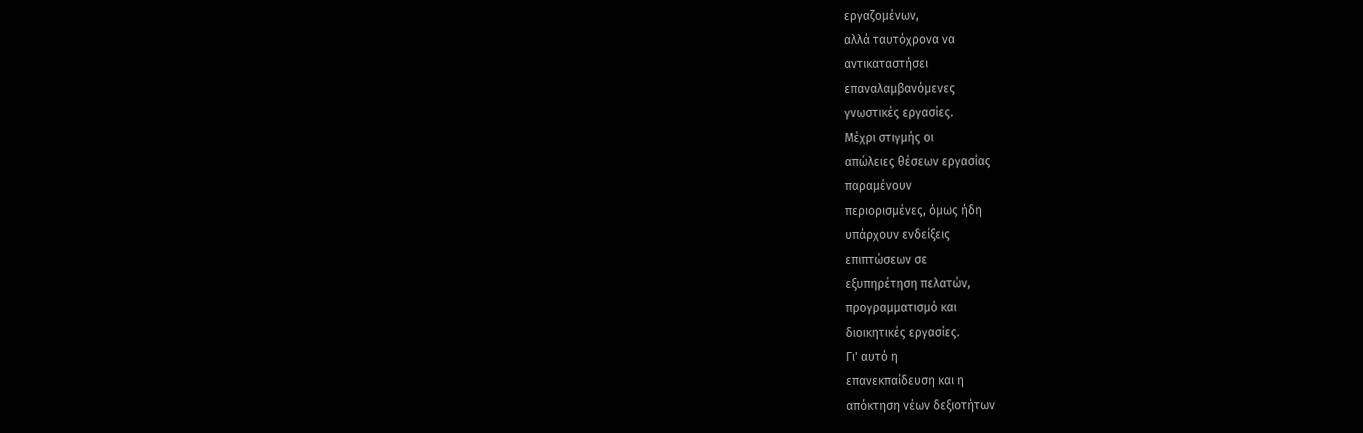εργαζομένων,
αλλά ταυτόχρονα να
αντικαταστήσει
επαναλαμβανόμενες
γνωστικές εργασίες.
Μέχρι στιγμής οι
απώλειες θέσεων εργασίας
παραμένουν
περιορισμένες, όμως ήδη
υπάρχουν ενδείξεις
επιπτώσεων σε
εξυπηρέτηση πελατών,
προγραμματισμό και
διοικητικές εργασίες.
Γι' αυτό η
επανεκπαίδευση και η
απόκτηση νέων δεξιοτήτων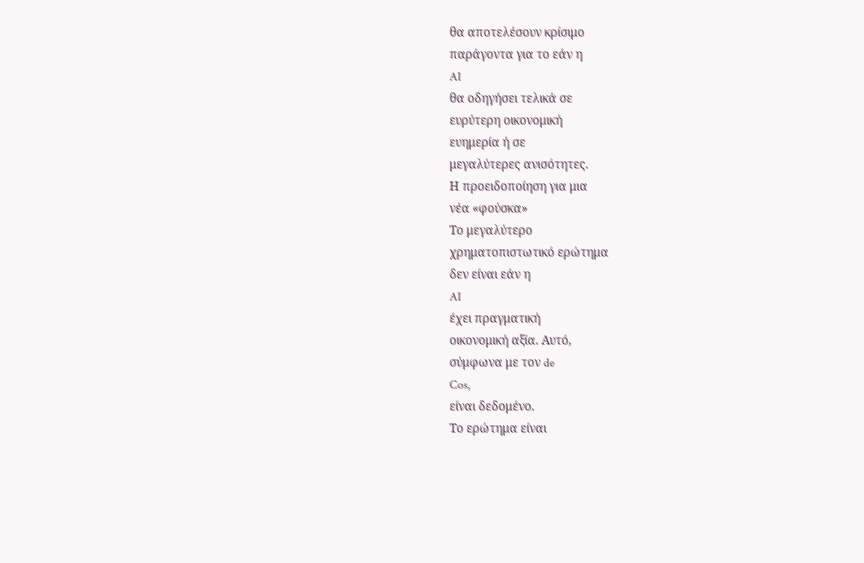θα αποτελέσουν κρίσιμο
παράγοντα για το εάν η
AI
θα οδηγήσει τελικά σε
ευρύτερη οικονομική
ευημερία ή σε
μεγαλύτερες ανισότητες.
Η προειδοποίηση για μια
νέα «φούσκα»
Το μεγαλύτερο
χρηματοπιστωτικό ερώτημα
δεν είναι εάν η
AI
έχει πραγματική
οικονομική αξία. Αυτό,
σύμφωνα με τον de
Cos,
είναι δεδομένο.
Το ερώτημα είναι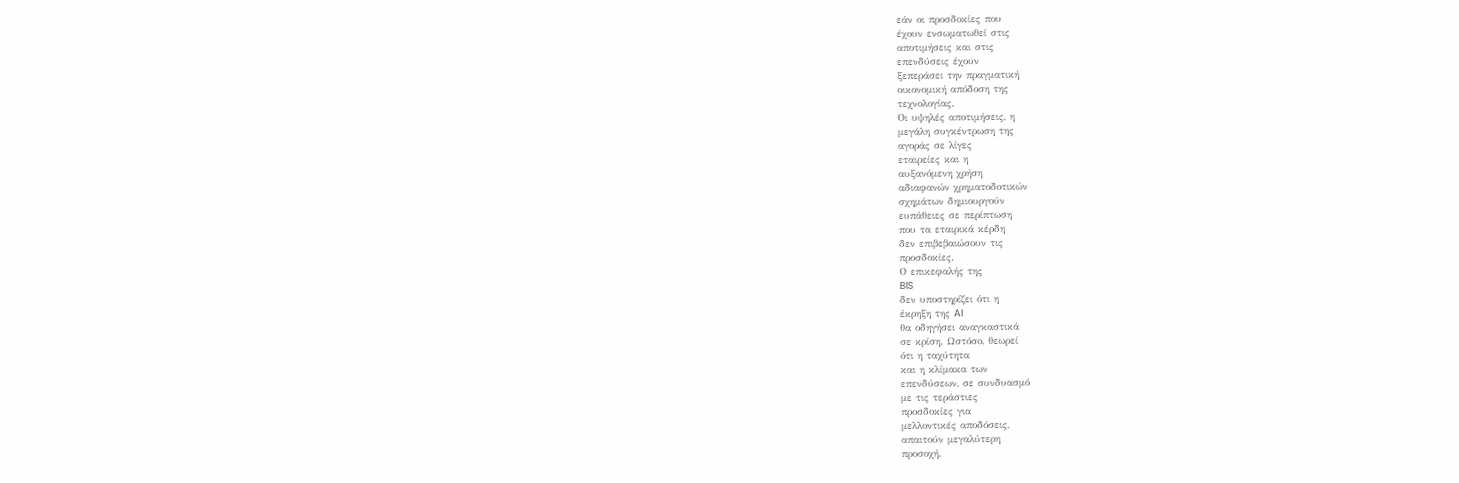εάν οι προσδοκίες που
έχουν ενσωματωθεί στις
αποτιμήσεις και στις
επενδύσεις έχουν
ξεπεράσει την πραγματική
οικονομική απόδοση της
τεχνολογίας.
Οι υψηλές αποτιμήσεις, η
μεγάλη συγκέντρωση της
αγοράς σε λίγες
εταιρείες και η
αυξανόμενη χρήση
αδιαφανών χρηματοδοτικών
σχημάτων δημιουργούν
ευπάθειες σε περίπτωση
που τα εταιρικά κέρδη
δεν επιβεβαιώσουν τις
προσδοκίες.
Ο επικεφαλής της
BIS
δεν υποστηρίζει ότι η
έκρηξη της AI
θα οδηγήσει αναγκαστικά
σε κρίση. Ωστόσο, θεωρεί
ότι η ταχύτητα
και η κλίμακα των
επενδύσεων, σε συνδυασμό
με τις τεράστιες
προσδοκίες για
μελλοντικές αποδόσεις,
απαιτούν μεγαλύτερη
προσοχή.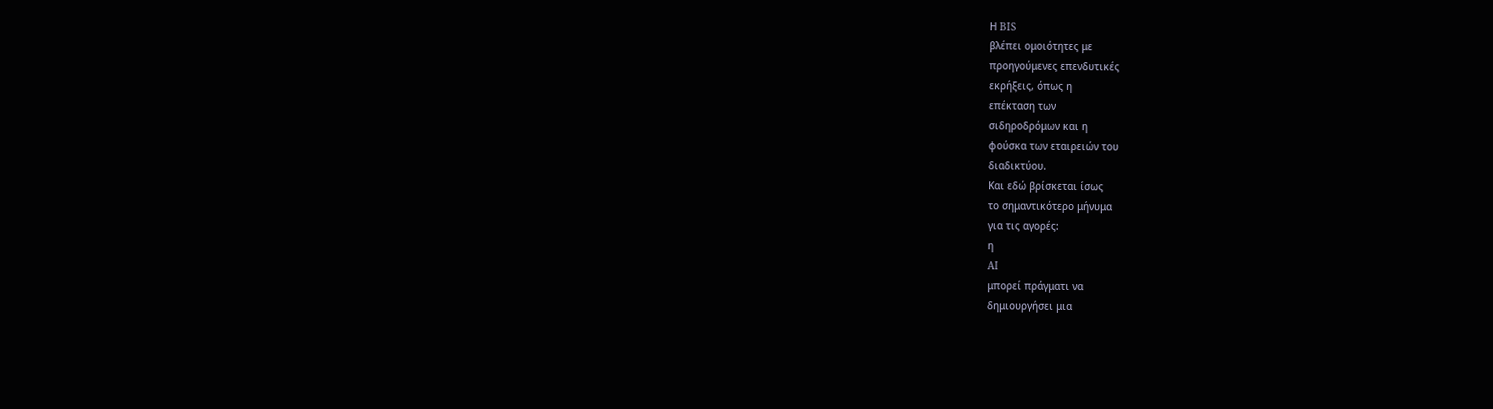Η BIS
βλέπει ομοιότητες με
προηγούμενες επενδυτικές
εκρήξεις, όπως η
επέκταση των
σιδηροδρόμων και η
φούσκα των εταιρειών του
διαδικτύου.
Και εδώ βρίσκεται ίσως
το σημαντικότερο μήνυμα
για τις αγορές:
η
AI
μπορεί πράγματι να
δημιουργήσει μια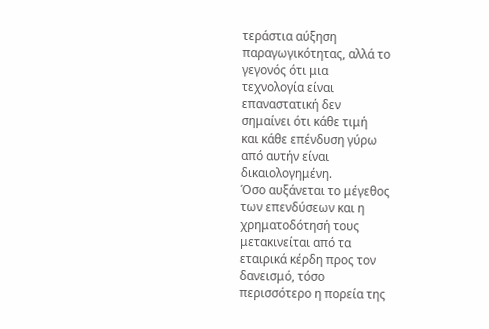τεράστια αύξηση
παραγωγικότητας, αλλά το
γεγονός ότι μια
τεχνολογία είναι
επαναστατική δεν
σημαίνει ότι κάθε τιμή
και κάθε επένδυση γύρω
από αυτήν είναι
δικαιολογημένη.
Όσο αυξάνεται το μέγεθος
των επενδύσεων και η
χρηματοδότησή τους
μετακινείται από τα
εταιρικά κέρδη προς τον
δανεισμό, τόσο
περισσότερο η πορεία της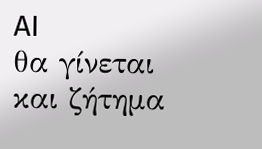AI
θα γίνεται και ζήτημα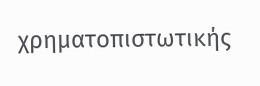χρηματοπιστωτικής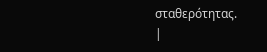σταθερότητας.
|